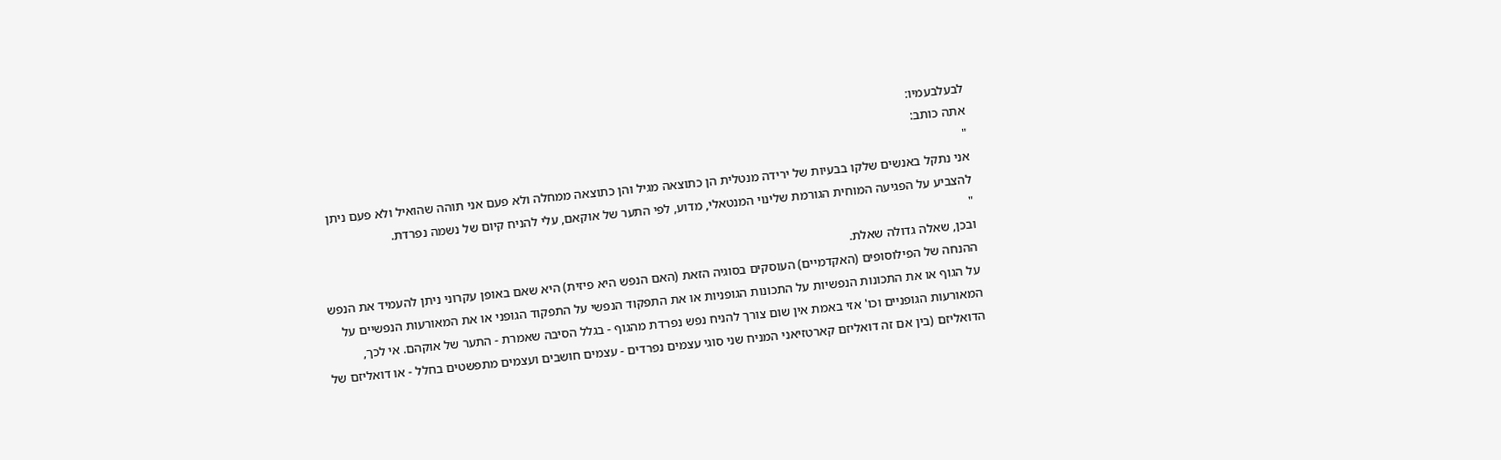לבעלבעמיו:
אתה כותב:
"
אני נתקל באנשים שלקו בבעיות של ירידה מנטלית הן כתוצאה מגיל והן כתוצאה ממחלה ולא פעם אני תוהה שהואיל ולא פעם ניתן להצביע על הפגיעה המוחית הגורמת שלינוי המנטאלי, מדוע, לפי התער של אוקאם, עלי להניח קיום של נשמה נפרדת.
"
ובכן, שאלה גדולה שאלת.
ההנחה של הפילוסופים (האקדמיים) העוסקים בסוגיה הזאת (האם הנפש היא פיזית) היא שאם באופן עקרוני ניתן להעמיד את הנפש על הגוף או את התכונות הנפשיות על התכונות הגופניות או את התפקוד הנפשי על התפקוד הגופני או את המאורעות הנפשיים על המאורעות הגופניים וכו' אזי באמת אין שום צורך להניח נפש נפרדת מהגוף - בגלל הסיבה שאמרת - התער של אוקהם. אי לכך, הדואליזם (בין אם זה דואליזם קארטזיאני המניח שני סוגי עצמים נפרדים - עצמים חושבים ועצמים מתפשטים בחלל - או דואליזם של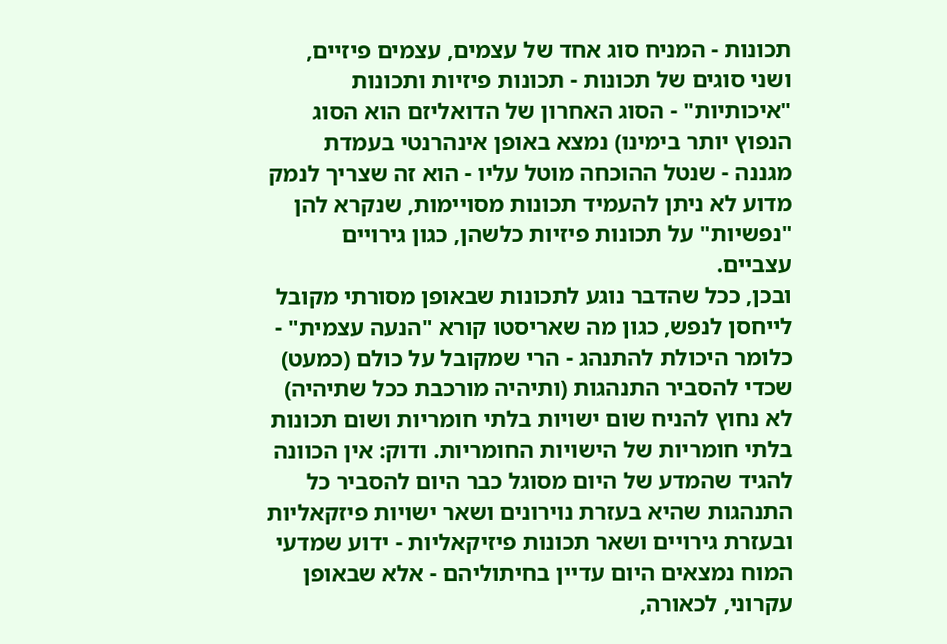תכונות - המניח סוג אחד של עצמים, עצמים פיזיים, ושני סוגים של תכונות - תכונות פיזיות ותכונות "איכותיות" - הסוג האחרון של הדואליזם הוא הסוג הנפוץ יותר בימינו) נמצא באופן אינהרנטי בעמדת מגננה - שנטל ההוכחה מוטל עליו - הוא זה שצריך לנמק מדוע לא ניתן להעמיד תכונות מסויימות, שנקרא להן "נפשיות" על תכונות פיזיות כלשהן, כגון גירויים עצביים.
ובכן, ככל שהדבר נוגע לתכונות שבאופן מסורתי מקובל לייחסן לנפש, כגון מה שאריסטו קורא "הנעה עצמית" - כלומר היכולת להתנהג - הרי שמקובל על כולם (כמעט) שכדי להסביר התנהגות (ותיהיה מורכבת ככל שתיהיה) לא נחוץ להניח שום ישויות בלתי חומריות ושום תכונות בלתי חומריות של הישויות החומריות. ודוק: אין הכוונה להגיד שהמדע של היום מסוגל כבר היום להסביר כל התנהגות שהיא בעזרת נוירונים ושאר ישויות פיזקאליות ובעזרת גירויים ושאר תכונות פיזיקאליות - ידוע שמדעי המוח נמצאים היום עדיין בחיתוליהם - אלא שבאופן עקרוני, לכאורה,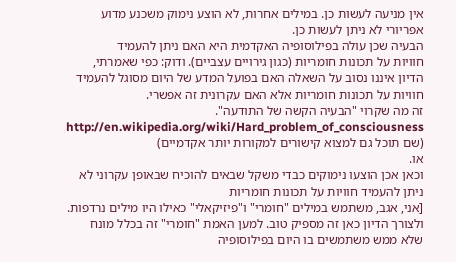אין מניעה לעשות כן. במילים אחרות, לא הוצע נימוק משכנע מדוע
אפריורי לא ניתן לעשות כן.
הבעיה שכן עולה בפילוסופיה האקדמית היא האם ניתן להעמיד
חוויות על תכונות חומריות (כגון גירויים עצביים). ודוק: כפי שאמרתי, הדיון איננו נסוב על השאלה האם בפועל המדע של היום מסוגל להעמיד חוויות על תכונות חומריות אלא האם עקרונית זה אפשרי.
זה מה שקרוי "הבעיה הקשה של התודעה".
http://en.wikipedia.org/wiki/Hard_problem_of_consciousness
(שם תוכל גם למצוא קישורים למקורות יותר אקדמיים)
או.
וכאן אכן הוצעו נימוקים כבדי משקל שבאים להוכיח שבאופן עקרוני לא ניתן להעמיד חוויות על תכונות חומריות
[אני, אגב, משתמש במילים "חומרי" ו"פיזיקאלי" כאילו היו מילים נרדפות. ולצורך הדיון כאן זה מספיק טוב. למען האמת "חומרי" זה בכלל מונח שלא ממש משתמשים בו היום בפילוסופיה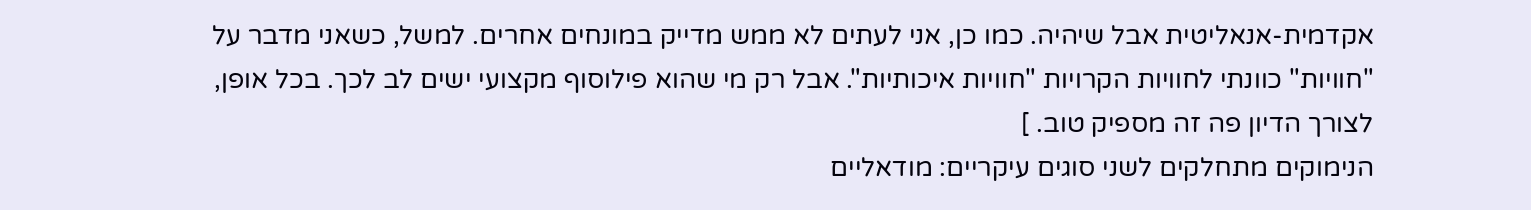אקדמית-אנאליטית אבל שיהיה. כמו כן, אני לעתים לא ממש מדייק במונחים אחרים. למשל, כשאני מדבר על "חוויות" כוונתי לחוויות הקרויות "חוויות איכותיות". אבל רק מי שהוא פילוסוף מקצועי ישים לב לכך. בכל אופן, לצורך הדיון פה זה מספיק טוב. ]
הנימוקים מתחלקים לשני סוגים עיקריים: מודאליים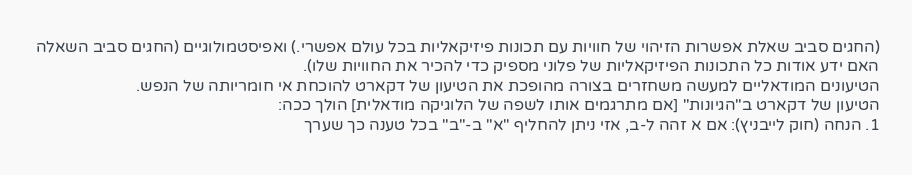(החגים סביב שאלת אפשרות הזיהוי של חוויות עם תכונות פיזיקאליות בכל עולם אפשרי.) ואפיסטמולוגיים (החגים סביב השאלה האם ידע אודות כל התכונות הפיזיקאליות של פלוני מספיק כדי להכיר את החוויות שלו).
הטיעונים המודאליים למעשה משחזרים בצורה מהופכת את הטיעון של דקארט להוכחת אי חומריותה של הנפש.
הטיעון של דקארט ב"הגיונות" [אם מתרגמים אותו לשפה של הלוגיקה מודאלית] הולך ככה:
1. הנחה (חוק לייבניץ): אם א זהה ל-ב, אזי ניתן להחליף "א" ב-"ב" בכל טענה כך שערך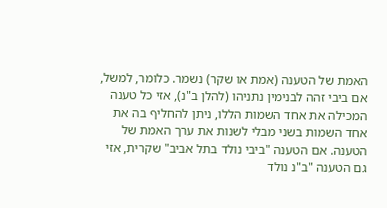האמת של הטענה (אמת או שקר) נשמר. כלומר, למשל, אם ביבי זהה לבנימין נתניהו (להלן ב"נ), אזי כל טענה המכילה את אחד השמות הללו, ניתן להחליף בה את אחד השמות בשני מבלי לשנות את ערך האמת של הטענה. אם הטענה "ביבי נולד בתל אביב" שקרית, אזי גם הטענה "ב"נ נולד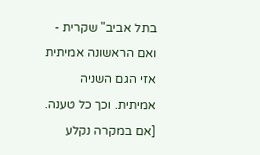בתל אביב" שקרית - ואם הראשונה אמיתית אזי הגם השניה אמיתית. וכך כל טענה.
[אם במקרה נקלע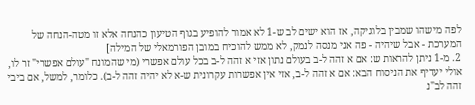לפה מישהו שמבין בלוגיקה, אז הוא ישים לב ש-1 לא אמור להופיע בגוף הטיעון כהנחה אלא זו מטה-הנחה של המערכת - אבל שיהיה - פה אני מנסה לנמק, לא ממש להוכיח במובן הפורמאלי של המילה]
2. מ-1 ניתן להראות ש: אם א זהה ל-ב בעולם נתון אזי א זהה ל-ב בכל עולם אפשרי (מי שהמונח "עולם אפשרי" זר לו, אולי יעדיף את הניסוח הבא: אם א זהה ל-ב, אזי אין אפשרות עקרונית ש-א לא יהיה זהה ל-ב). כלומר, למשל, אם ביבי זהה לב"נ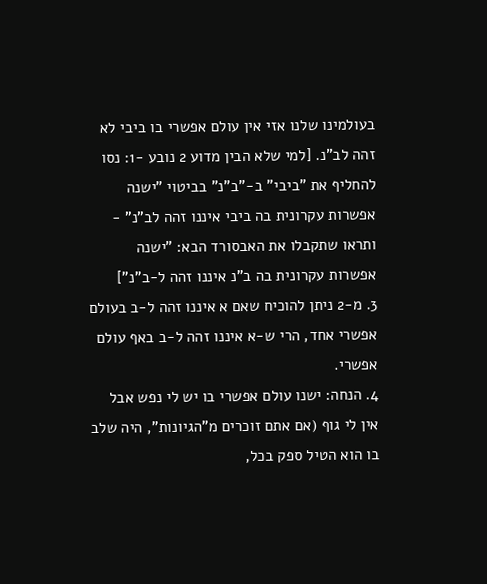בעולמינו שלנו אזי אין עולם אפשרי בו ביבי לא זהה לב"נ. [למי שלא הבין מדוע 2 נובע -1: נסו להחליף את "ביבי" ב-"ב"נ" בביטוי "ישנה אפשרות עקרונית בה ביבי איננו זהה לב"נ" - ותראו שתקבלו את האבסורד הבא: "ישנה אפשרות עקרונית בה ב"נ איננו זהה ל-ב"נ"]
3. מ-2 ניתן להוכיח שאם א איננו זהה ל-ב בעולם אפשרי אחד, הרי ש-א איננו זהה ל-ב באף עולם אפשרי.
4. הנחה: ישנו עולם אפשרי בו יש לי נפש אבל אין לי גוף (אם אתם זוכרים מ"הגיונות", היה שלב בו הוא הטיל ספק בכל,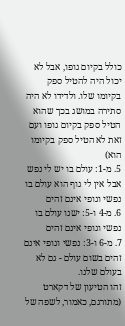כולל בקיום גופו, אבל לא יכול היה להטיל ספק בקיומו שלו. ולדידו לא היה סתירה במושג בכך שהוא הטיל ספק בקיום גופו ועם זאת לא הטיל ספק בקיומו הוא)
5. מ-1: עולם בו יש לי נפש אבל אין לי גוף הוא עולם בו נפשי וגופי אינם זהים
6. מ-4 ו-5: ישנו עולם בו נפשי וגופי אינם זהים
7. מ-6 ו-3: נפשי וגופי אינם זהים בשום עולם - גם לא בעולם שלנו.
זהו הטיעון של דקארט (מתורגם, כאמור, לשפה של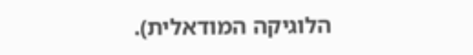הלוגיקה המודאלית).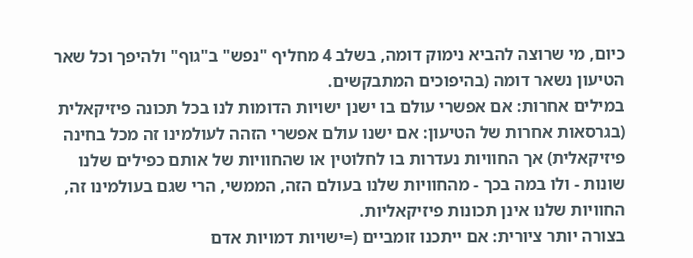כיום, מי שרוצה להביא נימוק דומה, בשלב 4 מחליף "נפש" ב"גוף" ולהיפך וכל שאר הטיעון נשאר דומה (בהיפוכים המתבקשים.
במילים אחרות: אם אפשרי עולם בו ישנן ישויות הדומות לנו בכל תכונה פיזיקאלית (בגרסאות אחרות של הטיעון: אם ישנו עולם אפשרי הזהה לעולמינו זה מכל בחינה פיזיקאלית) אך החוויות נעדרות בו לחלוטין או שהחוויות של אותם כפילים שלנו שונות - ולו במה בכך - מהחוויות שלנו בעולם הזה, הממשי, הרי שגם בעולמינו זה, החוויות שלנו אינן תכונות פיזיקאליות.
בצורה יותר ציורית: אם ייתכנו זומביים (=ישויות דמויות אדם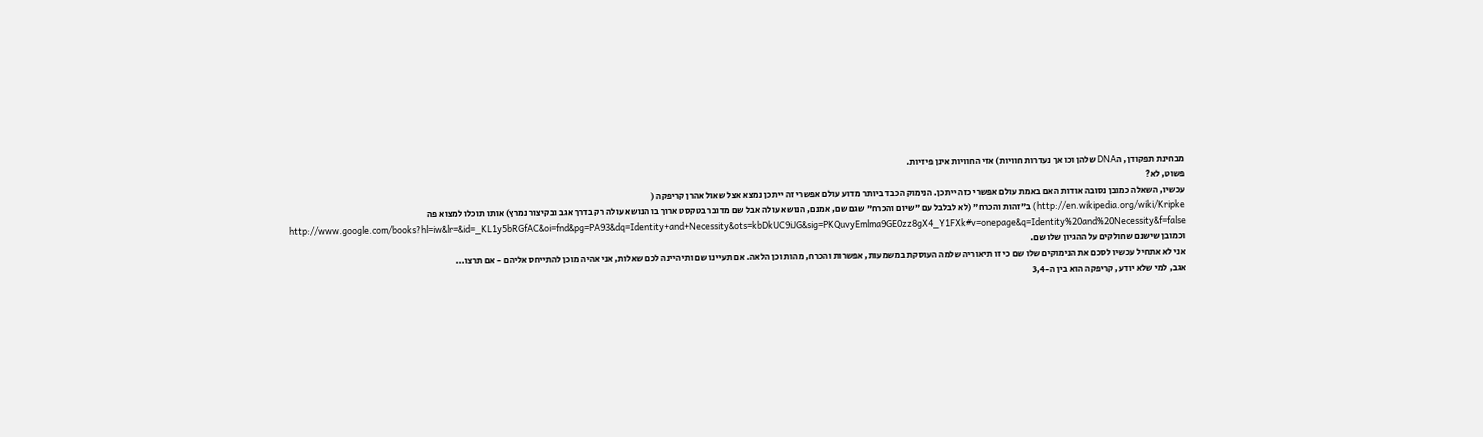מבחינת תפקודן, הDNA שלהן וכו אך נעדרות חוויות) אזי החוויות אינן פיזיות.
פשוט, לא?
עכשיו, השאלה כמובן נסובה אודות האם באמת עולם אפשרי כזה ייתכן. הנימוק הכבד ביותר מדוע עולם אפשרי זה ייתכן נמצא אצל שאול אהרן קריפקה (
http://en.wikipedia.org/wiki/Kripke) ב"זהות והכרח" (לא לבלבל עם "שיום והכרח" שגם שם, אמנם, הנושא עולה אבל שם מדובר בטקסט ארוך בו הנושא עולה רק בדרך אגב ובקיצור נמרץ) אותו תוכלו למצוא פה
http://www.google.com/books?hl=iw&lr=&id=_KL1y5bRGfAC&oi=fnd&pg=PA93&dq=Identity+and+Necessity&ots=kbDkUC9iJG&sig=PKQuvyEmlma9GE0zz8gX4_Y1FXk#v=onepage&q=Identity%20and%20Necessity&f=false
וכמובן שישנם שחולקים על ההגיון שלו שם.
אני לא אתחיל עכשיו לסכם את הנימוקים שלו שם כי זו תיאוריה שלמה העוסקת במשמעות, אפשרות והכרח, מהות וכן הלאה. אם תעיינו שם ותיהיינה לכם שאלות, אני אהיה מוכן להתייחס אליהם - אם תרצו...
אגב, למי שלא יודע, קריפקה הוא בין ה-3,4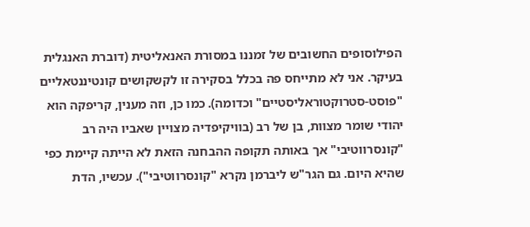הפילוסופים החשובים של זמננו במסורת האנאליטית (דוברת האנגלית בעיקר. אני לא מתייחס פה בכלל בסקירה זו לקשקושים קונטיננטאליים "פוסט-סטרוקטוראליסטיים" וכדומה). כמו כן, וזה מענין, קריפקה הוא יהודי שומר מצוות, בן של רב (בוויקיפדיה מצויין שאביו היה רב "קונסרווטיבי" אך באותה תקופה ההבחנה הזאת לא הייתה קיימת כפי שהיא היום. גם הגר"ש ליברמן נקרא "קונסרווטיבי"). עכשיו, הדת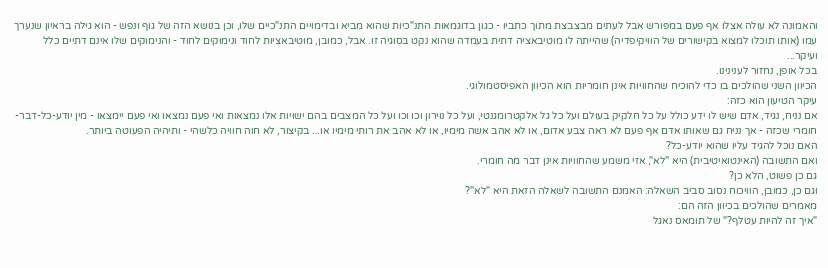והאמונה לא עולה אצלו אף פעם במפורש אבל לעתים מבצבצת מתוך כתביו - כגון בדוגמאות התנ"כיות שהוא מביא ובדימויים התנ"כיים שלו, וכן בנושא הזה של גוף ונפש - הוא גילה בראיון שנערך עמו (אותו תוכלו למצוא בקישורים של הוויקיפדיה) שהייתה לו מוטיבאציה דתית בעמדה שהוא נקט בסוגיה זו. אבל, כמובן, מוטיבאציות לחוד ונימוקים לחוד - והנימוקים שלו אינם דתיים כלל ועיקר...
בכל אופן, נחזור לענינינו.
הכיוון השני שהולכים בו כדי להוכיח שהחוויות אינן חומריות הוא הכיוון האפיסטמולוגי.
עיקר הטיעון הוא כזה:
אם נניח, נגיד, אדם שיש לו ידע כולל על כל חלקיק בעולם ועל כל גל אלקטרומגנטי, ועל כל נוירון וכו וכו ועל כל המצבים בהם ישויות אלו נמצאות ואי פעם נמצאו ואי פעם יימצאו - מין יודע-כל-דבר-חומרי שכזה - אך נניח גם שאותו אדם אף פעם לא ראה צבע אדום, או לא אהב אשה מימיו, או לא אהב את רותי מימיו או... בקיצור, לא חוה חוויה כלשהי - ותיהיה הפעוטה ביותר.
האם נוכל להגיד עליו שהוא יודע-כל?
ואם התשובה (האינטואיטיבית) היא "לא", אזי משמע שהחוויות אינן דבר מה חומרי.
גם כן פשוט, הלא כן?
וגם כן, כמובן, הוויכוח נסוב סביב השאלה: האמנם התשובה לשאלה הזאת היא "לא"?
מאמרים שהולכים בכיוון הזה הם:
"איך זה להיות עטלף?" של תומאס נאגל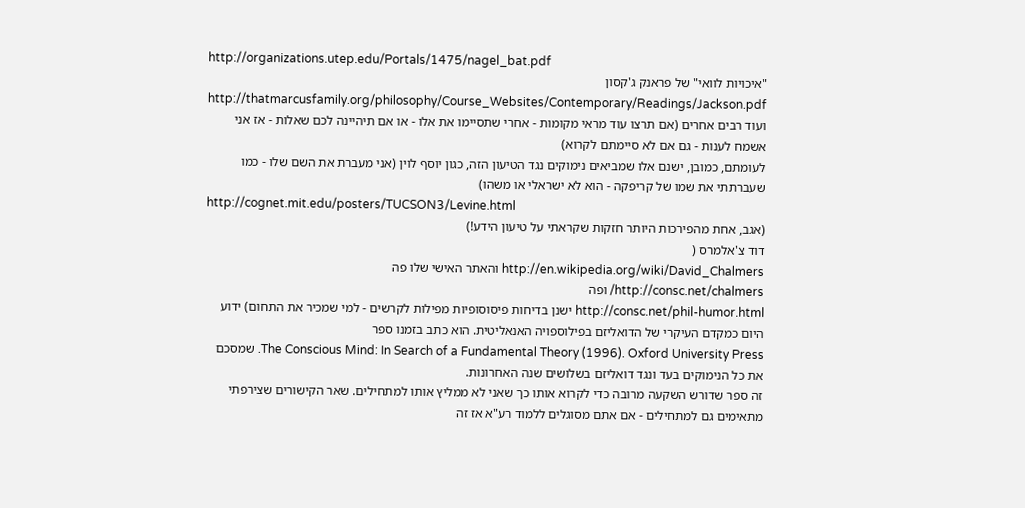http://organizations.utep.edu/Portals/1475/nagel_bat.pdf
"איכויות לוואי" של פראנק ג'קסון
http://thatmarcusfamily.org/philosophy/Course_Websites/Contemporary/Readings/Jackson.pdf
ועוד רבים אחרים (אם תרצו עוד מראי מקומות - אחרי שתסיימו את אלו - או אם תיהיינה לכם שאלות - אז אני אשמח לענות - גם אם לא סיימתם לקרוא)
לעומתם, כמובן, ישנם אלו שמביאים נימוקים נגד הטיעון הזה, כגון יוסף לוין (אני מעברת את השם שלו - כמו שעברתתי את שמו של קריפקה - הוא לא ישראלי או משהו)
http://cognet.mit.edu/posters/TUCSON3/Levine.html
(אגב, אחת מהפירכות היותר חזקות שקראתי על טיעון הידע!)
דוד צ'אלמרס (
http://en.wikipedia.org/wiki/David_Chalmers והאתר האישי שלו פה
http://consc.net/chalmers/ ופה
http://consc.net/phil-humor.html ישנן בדיחות פיסוסופיות מפילות לקרשים - למי שמכיר את התחום) ידוע היום כמקדם העיקרי של הדואליזם בפילוספויה האנאליטית. הוא כתב בזמנו ספר
The Conscious Mind: In Search of a Fundamental Theory (1996). Oxford University Press. שמסכם את כל הנימוקים בעד ונגד דואליזם בשלושים שנה האחרונות.
זה ספר שדורש השקעה מרובה כדי לקרוא אותו כך שאני לא ממליץ אותו למתחילים. שאר הקישורים שצירפתי מתאימים גם למתחילים - אם אתם מסוגלים ללמוד רע"א אז זה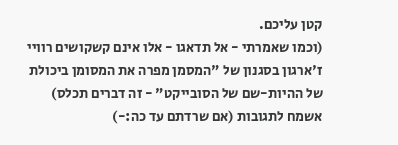קטן עליכם.
(וכמו שאמרתי - אל תדאגו - אלו אינם קשקושים רוויי ז'ארגון בסגנון של "המסמן מפרה את המסומן ביכולת של ההיות-שם של הסובייקט" - זה דברים תכלס)
אשמח לתגובות (אם שרדתם עד כה:-)